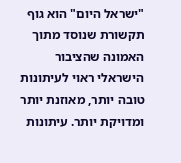"ישראל היום" הוא גוף תקשורת שנוסד מתוך האמונה שהציבור הישראלי ראוי לעיתונות טובה יותר, מאוזנת יותר ומדויקת יותר. עיתונות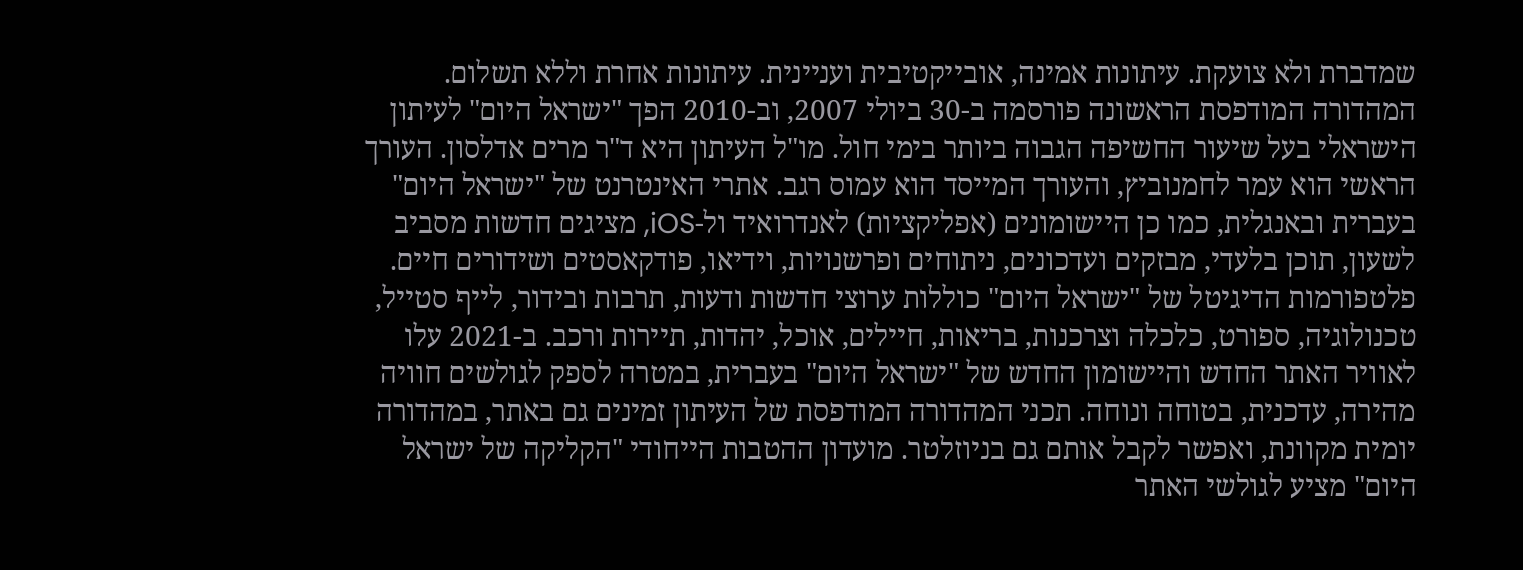שמדברת ולא צועקת. עיתונות אמינה, אובייקטיבית ועניינית. עיתונות אחרת וללא תשלום. המהדורה המודפסת הראשונה פורסמה ב-30 ביולי 2007, וב-2010 הפך "ישראל היום" לעיתון הישראלי בעל שיעור החשיפה הגבוה ביותר בימי חול. מו"ל העיתון היא ד"ר מרים אדלסון. העורך הראשי הוא עמר לחמנוביץ, והעורך המייסד הוא עמוס רגב. אתרי האינטרנט של "ישראל היום" בעברית ובאנגלית, כמו כן היישומונים (אפליקציות) לאנדרואיד ול-iOS, מציגים חדשות מסביב לשעון, תוכן בלעדי, מבזקים ועדכונים, ניתוחים ופרשנויות, וידיאו, פודקאסטים ושידורים חיים. פלטפורמות הדיגיטל של "ישראל היום" כוללות ערוצי חדשות ודעות, תרבות ובידור, לייף סטייל, טכנולוגיה, ספורט, כלכלה וצרכנות, בריאות, חיילים, אוכל, יהדות, תיירות ורכב. ב-2021 עלו לאוויר האתר החדש והיישומון החדש של "ישראל היום" בעברית, במטרה לספק לגולשים חוויה מהירה, עדכנית, בטוחה ונוחה. תכני המהדורה המודפסת של העיתון זמינים גם באתר, במהדורה יומית מקוונת, ואפשר לקבל אותם גם בניוזלטר. מועדון ההטבות הייחודי "הקליקה של ישראל היום" מציע לגולשי האתר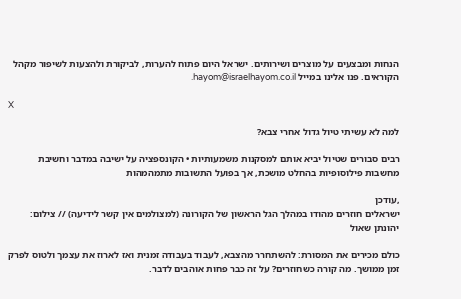הנחות ומבצעים על מוצרים ושירותים. ישראל היום פתוח להערות, לביקורת ולהצעות לשיפור מקהל הקוראים. פנו אלינו במייל hayom@israelhayom.co.il.

X

למה לא עשיתי טיול גדול אחרי צבא?

רבים סבורים שטיול יביא אותם למסקנות משמעותיות • הקונספציה על ישיבה במדבר וחשיבת מחשבות פילוסופיות בהחלט מושכת, אך בפועל התשובות מתמהמהות

,עודכן
ישראלים חוזרים מהודו במהלך הגל הראשון של הקורונה (למצולמים אין קשר לידיעה) // צילום: יהונתן שאול

כולם מכירים את המסורת: להשתחרר מהצבא, לעבוד בעבודה זמנית ואז לארוז את עצמך ולטוס לפרק זמן ממושך. מה קורה כשחוזרים? על זה כבר פחות אוהבים לדבר.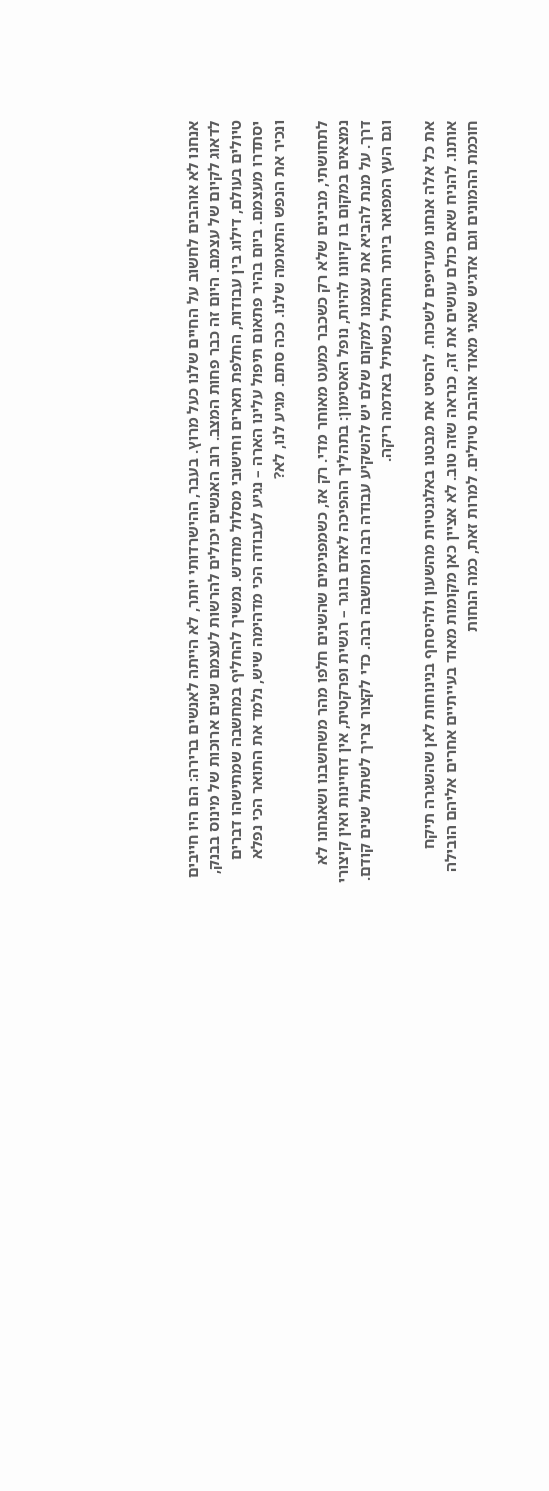אנחנו לא אוהבים לחשוב על החיים שלנו כעל מרוץ. בעבר, ההישרדותי יותר, לא הייתה לאנשים ברירה: הם היו חייבים לדאוג לקיום של עצמם. היום זה כבר פחות המצב. רוב האנשים יכולים להרשות לעצמם שנים ארוכות של מינוס בבנק, טיולים בעולם, דילוג בין עבודות, החלפת תארים וחישובי מסלול מחדש. נמשיך להחליף במחשבה שמתישהו דברים יסתדרו מעצמם. ביום בהיר פתאום תיפול עלינו הארה – נגיע לעבודה הכי מדהימה שיש, נלמד את התואר הכי נפלא ונכיר את הנפש התאומה שלנו. ככה סתם. מגיע לנו, לא?

לתחושתי, מבינים שלא רק כשכבר כמעט מאוחר מדי. רק אז, כשמפנימים שהשנים חלפו מהר משחשבנו ושאנחנו לא נמצאים במקום בו קיוונו להיות, נופל האסימון: בתהליך ההפיכה לאדם בוגר – רגשית ופרקטית, אין דחיינות ואין קיצורי דרך. על מנת להביא את עצמנו למקום שלם יש להשקיע עבודה רבה ומחשבה רבה. כדי לקצור צריך לשתול שנים קודם. וגם העץ המפואר ביותר התחיל כשתיל באדמה ריקה.

את כל אלה אנחנו מעדיפים לשכוח. להסיט את מבטנו באלגנטיות מהשעון ולהיסחף בנינוחות לאן שהשגרה תיקח אותנו. להניח שאם כולם עושים את זה, כנראה שזה טוב. לא אציין כאן מקומות מאוד בעייתיים אחרים אליהם הובילה חוכמת ההמונים וגם אדגיש שאני מאוד אוהבת טיולים. למרות זאת, כמה הנחות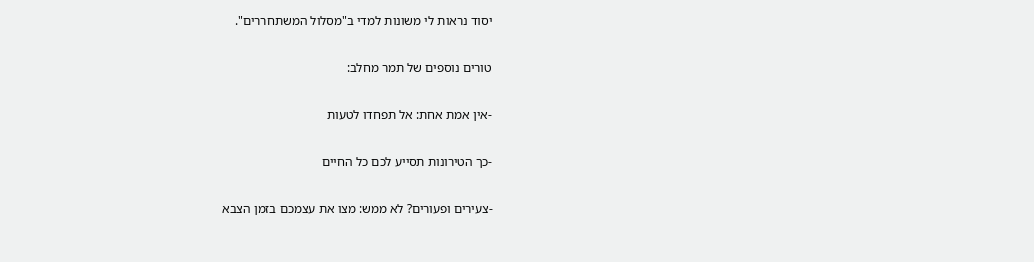יסוד נראות לי משונות למדי ב"מסלול המשתחררים".

טורים נוספים של תמר מחלב:

-אין אמת אחת: אל תפחדו לטעות

-כך הטירונות תסייע לכם כל החיים

-צעירים ופעורים? לא ממש: מצו את עצמכם בזמן הצבא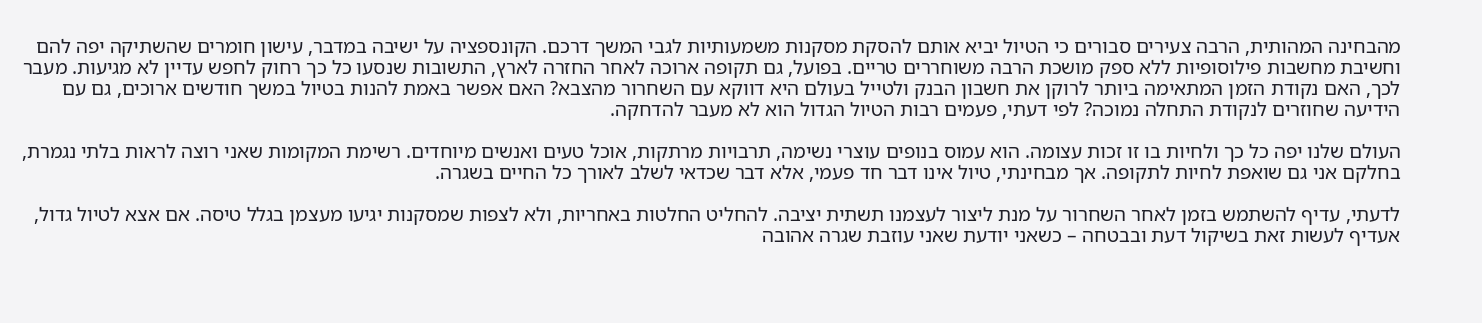מהבחינה המהותית, הרבה צעירים סבורים כי הטיול יביא אותם להסקת מסקנות משמעותיות לגבי המשך דרכם. הקונספציה על ישיבה במדבר, עישון חומרים שהשתיקה יפה להם וחשיבת מחשבות פילוסופיות ללא ספק מושכת הרבה משוחררים טריים. בפועל, גם תקופה ארוכה לאחר החזרה לארץ, התשובות שנסעו כל כך רחוק לחפש עדיין לא מגיעות. מעבר לכך, האם נקודת הזמן המתאימה ביותר לרוקן את חשבון הבנק ולטייל בעולם היא דווקא עם השחרור מהצבא? האם אפשר באמת להנות בטיול במשך חודשים ארוכים, גם עם הידיעה שחוזרים לנקודת התחלה נמוכה? לפי דעתי, פעמים רבות הטיול הגדול הוא לא מעבר להדחקה.

העולם שלנו יפה כל כך ולחיות בו זו זכות עצומה. הוא עמוס בנופים עוצרי נשימה, תרבויות מרתקות, אוכל טעים ואנשים מיוחדים. רשימת המקומות שאני רוצה לראות בלתי נגמרת, בחלקם אני גם שואפת לחיות לתקופה. אך מבחינתי, טיול אינו דבר חד פעמי, אלא דבר שכדאי לשלב לאורך כל החיים בשגרה.

לדעתי, עדיף להשתמש בזמן לאחר השחרור על מנת ליצור לעצמנו תשתית יציבה. להחליט החלטות באחריות, ולא לצפות שמסקנות יגיעו מעצמן בגלל טיסה. אם אצא לטיול גדול, אעדיף לעשות זאת בשיקול דעת ובבטחה – כשאני יודעת שאני עוזבת שגרה אהובה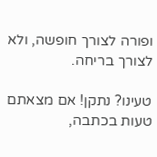ופורה לצורך חופשה, ולא לצורך בריחה.

טעינו? נתקן! אם מצאתם טעות בכתבה,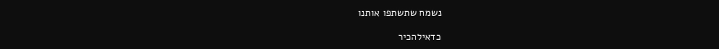נשמח שתשתפו אותנו

כדאילהכיר